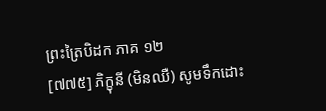ព្រះត្រៃបិដក ភាគ ១២
[៧៧៥] ភិក្ខុនី (មិនឈឺ) សូមទឹកដោះ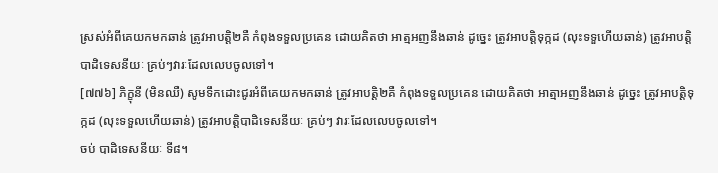ស្រស់អំពីគេយកមកឆាន់ ត្រូវអាបត្ដិ២គឺ កំពុងទទួលប្រគេន ដោយគិតថា អាត្មអញនឹងឆាន់ ដូច្នេះ ត្រូវអាបត្ដិទុក្កដ (លុះទទួហើយឆាន់) ត្រូវអាបត្ដិបាដិទេសនីយៈ គ្រប់ៗវារៈដែលលេបចូលទៅ។
[៧៧៦] ភិក្ខុនី (មិនឈឺ) សូមទឹកដោះជូរអំពីគេយកមកឆាន់ ត្រូវអាបត្ដិ២គឺ កំពុងទទួលប្រគេន ដោយគិតថា អាត្មាអញនឹងឆាន់ ដូច្នេះ ត្រូវអាបត្ដិទុក្កដ (លុះទទួលហើយឆាន់) ត្រូវអាបត្ដិបាដិទេសនីយៈ គ្រប់ៗ វារៈដែលលេបចូលទៅ។
ចប់ បាដិទេសនីយៈ ទី៨។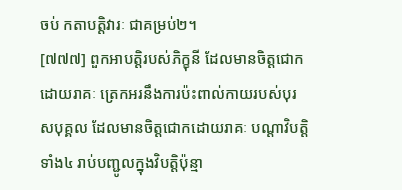ចប់ កតាបត្ដិវារៈ ជាគម្រប់២។
[៧៧៧] ពួកអាបត្ដិរបស់ភិក្ខុនី ដែលមានចិត្ដជោកដោយរាគៈ ត្រេកអរនឹងការប៉ះពាល់កាយរបស់បុរសបុគ្គល ដែលមានចិត្ដជោកដោយរាគៈ បណ្ដាវិបត្ដិទាំង៤ រាប់បញ្ជូលក្នុងវិបត្ដិប៉ុន្មា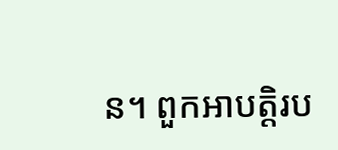ន។ ពួកអាបត្ដិរប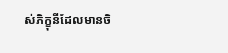ស់ភិក្ខុនីដែលមានចិ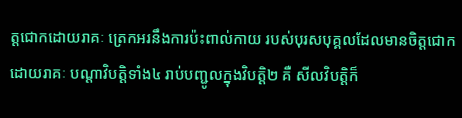ត្ដជោកដោយរាគៈ ត្រេកអរនឹងការប៉ះពាល់កាយ របស់បុរសបុគ្គលដែលមានចិត្ដជោកដោយរាគៈ បណ្ដាវិបត្ដិទាំង៤ រាប់បញ្ជូលក្នុងវិបត្ដិ២ គឺ សីលវិបត្ដិក៏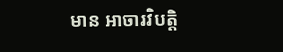មាន អាចារវិបត្ដិ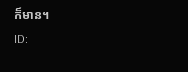ក៏មាន។
ID: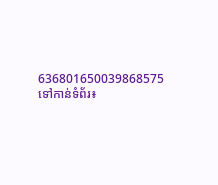636801650039868575
ទៅកាន់ទំព័រ៖